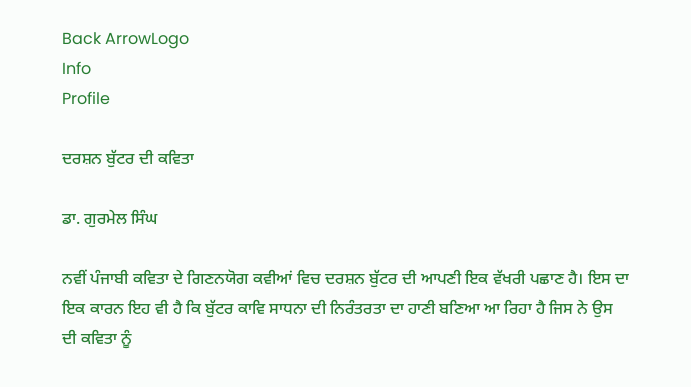Back ArrowLogo
Info
Profile

ਦਰਸ਼ਨ ਬੁੱਟਰ ਦੀ ਕਵਿਤਾ

ਡਾ. ਗੁਰਮੇਲ ਸਿੰਘ

ਨਵੀਂ ਪੰਜਾਬੀ ਕਵਿਤਾ ਦੇ ਗਿਣਨਯੋਗ ਕਵੀਆਂ ਵਿਚ ਦਰਸ਼ਨ ਬੁੱਟਰ ਦੀ ਆਪਣੀ ਇਕ ਵੱਖਰੀ ਪਛਾਣ ਹੈ। ਇਸ ਦਾ ਇਕ ਕਾਰਨ ਇਹ ਵੀ ਹੈ ਕਿ ਬੁੱਟਰ ਕਾਵਿ ਸਾਧਨਾ ਦੀ ਨਿਰੰਤਰਤਾ ਦਾ ਹਾਣੀ ਬਣਿਆ ਆ ਰਿਹਾ ਹੈ ਜਿਸ ਨੇ ਉਸ ਦੀ ਕਵਿਤਾ ਨੂੰ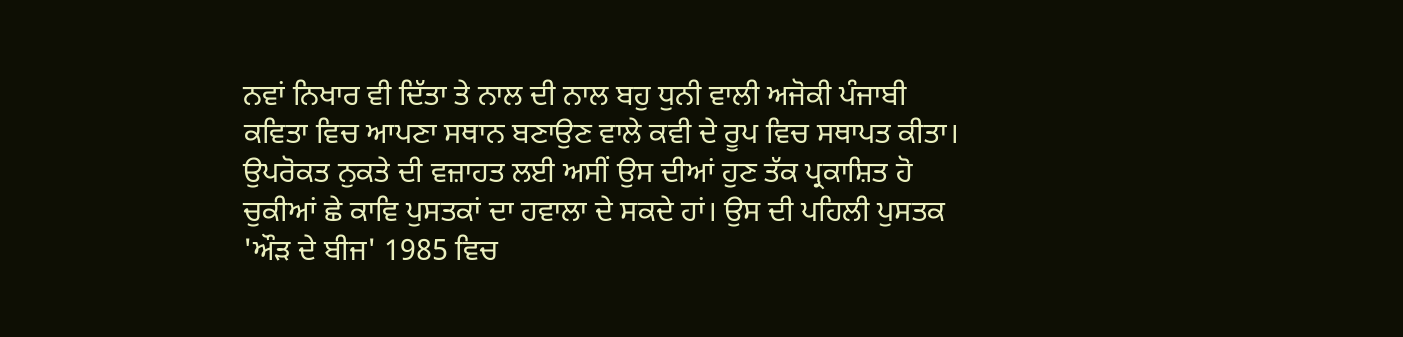ਨਵਾਂ ਨਿਖਾਰ ਵੀ ਦਿੱਤਾ ਤੇ ਨਾਲ ਦੀ ਨਾਲ ਬਹੁ ਧੁਨੀ ਵਾਲੀ ਅਜੋਕੀ ਪੰਜਾਬੀ ਕਵਿਤਾ ਵਿਚ ਆਪਣਾ ਸਥਾਨ ਬਣਾਉਣ ਵਾਲੇ ਕਵੀ ਦੇ ਰੂਪ ਵਿਚ ਸਥਾਪਤ ਕੀਤਾ। ਉਪਰੋਕਤ ਨੁਕਤੇ ਦੀ ਵਜ਼ਾਹਤ ਲਈ ਅਸੀਂ ਉਸ ਦੀਆਂ ਹੁਣ ਤੱਕ ਪ੍ਰਕਾਸ਼ਿਤ ਹੋ ਚੁਕੀਆਂ ਛੇ ਕਾਵਿ ਪੁਸਤਕਾਂ ਦਾ ਹਵਾਲਾ ਦੇ ਸਕਦੇ ਹਾਂ। ਉਸ ਦੀ ਪਹਿਲੀ ਪੁਸਤਕ 'ਔੜ ਦੇ ਬੀਜ' 1985 ਵਿਚ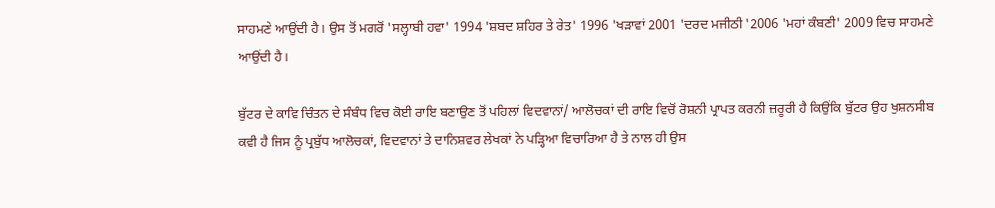ਸਾਹਮਣੇ ਆਉਂਦੀ ਹੈ। ਉਸ ਤੋਂ ਮਗਰੋਂ 'ਸਲ੍ਹਾਬੀ ਹਵਾ' 1994 'ਸ਼ਬਦ ਸ਼ਹਿਰ ਤੇ ਰੇਤ' 1996 'ਖੜਾਵਾਂ 2001 'ਦਰਦ ਮਜੀਠੀ '2006 'ਮਹਾਂ ਕੰਬਣੀ' 2009 ਵਿਚ ਸਾਹਮਣੇ ਆਉਂਦੀ ਹੈ।

ਬੁੱਟਰ ਦੇ ਕਾਵਿ ਚਿੰਤਨ ਦੇ ਸੰਬੰਧ ਵਿਚ ਕੋਈ ਰਾਇ ਬਣਾਉਣ ਤੋਂ ਪਹਿਲਾਂ ਵਿਦਵਾਨਾਂ/ ਆਲੋਚਕਾਂ ਦੀ ਰਾਇ ਵਿਚੋਂ ਰੋਸ਼ਨੀ ਪ੍ਰਾਪਤ ਕਰਨੀ ਜ਼ਰੂਰੀ ਹੈ ਕਿਉਂਕਿ ਬੁੱਟਰ ਉਹ ਖੁਸ਼ਨਸੀਬ ਕਵੀ ਹੈ ਜਿਸ ਨੂੰ ਪ੍ਰਬੁੱਧ ਆਲੋਚਕਾਂ, ਵਿਦਵਾਨਾਂ ਤੇ ਦਾਨਿਸ਼ਵਰ ਲੇਖਕਾਂ ਨੇ ਪੜ੍ਹਿਆ ਵਿਚਾਰਿਆ ਹੈ ਤੇ ਨਾਲ ਹੀ ਉਸ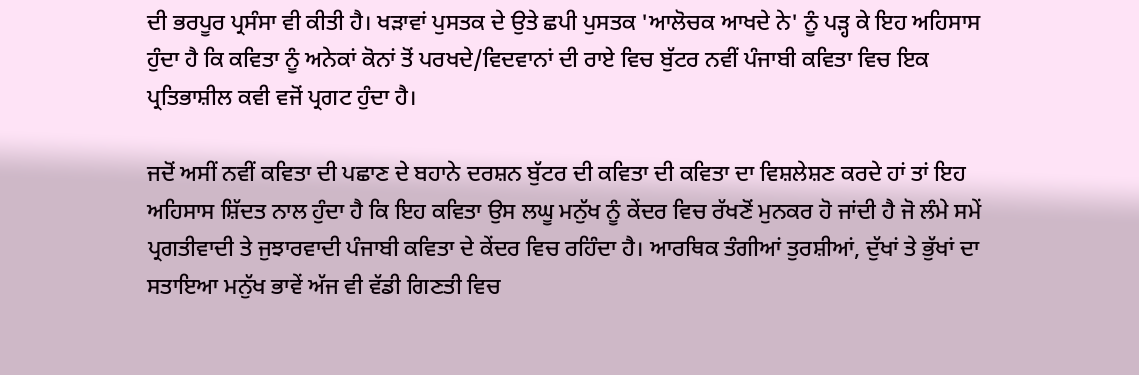ਦੀ ਭਰਪੂਰ ਪ੍ਰਸੰਸਾ ਵੀ ਕੀਤੀ ਹੈ। ਖੜਾਵਾਂ ਪੁਸਤਕ ਦੇ ਉਤੇ ਛਪੀ ਪੁਸਤਕ 'ਆਲੋਚਕ ਆਖਦੇ ਨੇ' ਨੂੰ ਪੜ੍ਹ ਕੇ ਇਹ ਅਹਿਸਾਸ ਹੁੰਦਾ ਹੈ ਕਿ ਕਵਿਤਾ ਨੂੰ ਅਨੇਕਾਂ ਕੋਨਾਂ ਤੋਂ ਪਰਖਦੇ/ਵਿਦਵਾਨਾਂ ਦੀ ਰਾਏ ਵਿਚ ਬੁੱਟਰ ਨਵੀਂ ਪੰਜਾਬੀ ਕਵਿਤਾ ਵਿਚ ਇਕ ਪ੍ਰਤਿਭਾਸ਼ੀਲ ਕਵੀ ਵਜੋਂ ਪ੍ਰਗਟ ਹੁੰਦਾ ਹੈ।

ਜਦੋਂ ਅਸੀਂ ਨਵੀਂ ਕਵਿਤਾ ਦੀ ਪਛਾਣ ਦੇ ਬਹਾਨੇ ਦਰਸ਼ਨ ਬੁੱਟਰ ਦੀ ਕਵਿਤਾ ਦੀ ਕਵਿਤਾ ਦਾ ਵਿਸ਼ਲੇਸ਼ਣ ਕਰਦੇ ਹਾਂ ਤਾਂ ਇਹ ਅਹਿਸਾਸ ਸ਼ਿੱਦਤ ਨਾਲ ਹੁੰਦਾ ਹੈ ਕਿ ਇਹ ਕਵਿਤਾ ਉਸ ਲਘੂ ਮਨੁੱਖ ਨੂੰ ਕੇਂਦਰ ਵਿਚ ਰੱਖਣੋਂ ਮੁਨਕਰ ਹੋ ਜਾਂਦੀ ਹੈ ਜੋ ਲੰਮੇ ਸਮੇਂ ਪ੍ਰਗਤੀਵਾਦੀ ਤੇ ਜੁਝਾਰਵਾਦੀ ਪੰਜਾਬੀ ਕਵਿਤਾ ਦੇ ਕੇਂਦਰ ਵਿਚ ਰਹਿੰਦਾ ਹੈ। ਆਰਥਿਕ ਤੰਗੀਆਂ ਤੁਰਸ਼ੀਆਂ, ਦੁੱਖਾਂ ਤੇ ਭੁੱਖਾਂ ਦਾ ਸਤਾਇਆ ਮਨੁੱਖ ਭਾਵੇਂ ਅੱਜ ਵੀ ਵੱਡੀ ਗਿਣਤੀ ਵਿਚ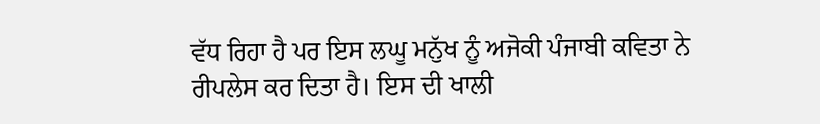ਵੱਧ ਰਿਹਾ ਹੈ ਪਰ ਇਸ ਲਘੂ ਮਨੁੱਖ ਨੂੰ ਅਜੋਕੀ ਪੰਜਾਬੀ ਕਵਿਤਾ ਨੇ ਰੀਪਲੇਸ ਕਰ ਦਿਤਾ ਹੈ। ਇਸ ਦੀ ਖਾਲੀ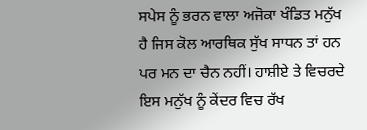ਸਪੇਸ ਨੂੰ ਭਰਨ ਵਾਲਾ ਅਜੋਕਾ ਖੰਡਿਤ ਮਨੁੱਖ ਹੈ ਜਿਸ ਕੋਲ ਆਰਥਿਕ ਸੁੱਖ ਸਾਧਨ ਤਾਂ ਹਨ ਪਰ ਮਨ ਦਾ ਚੈਨ ਨਹੀਂ। ਹਾਸ਼ੀਏ ਤੇ ਵਿਚਰਦੇ ਇਸ ਮਨੁੱਖ ਨੂੰ ਕੇਂਦਰ ਵਿਚ ਰੱਖ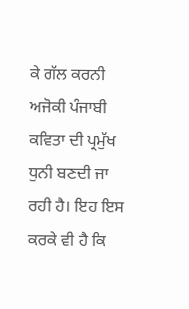ਕੇ ਗੱਲ ਕਰਨੀ ਅਜੋਕੀ ਪੰਜਾਬੀ ਕਵਿਤਾ ਦੀ ਪ੍ਰਮੁੱਖ ਧੁਨੀ ਬਣਦੀ ਜਾ ਰਹੀ ਹੈ। ਇਹ ਇਸ ਕਰਕੇ ਵੀ ਹੈ ਕਿ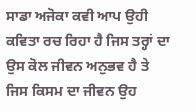ਸਾਡਾ ਅਜੋਕਾ ਕਵੀ ਆਪ ਉਹੀ ਕਵਿਤਾ ਰਚ ਰਿਹਾ ਹੈ ਜਿਸ ਤਰ੍ਹਾਂ ਦਾ ਉਸ ਕੋਲ ਜੀਵਨ ਅਨੁਭਵ ਹੈ ਤੇ ਜਿਸ ਕਿਸਮ ਦਾ ਜੀਵਨ ਉਹ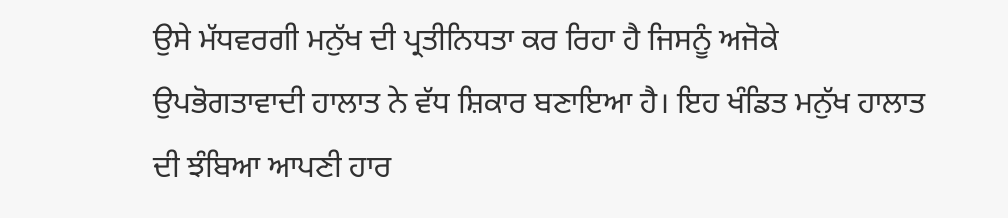ਉਸੇ ਮੱਧਵਰਗੀ ਮਨੁੱਖ ਦੀ ਪ੍ਰਤੀਨਿਧਤਾ ਕਰ ਰਿਹਾ ਹੈ ਜਿਸਨੂੰ ਅਜੋਕੇ ਉਪਭੋਗਤਾਵਾਦੀ ਹਾਲਾਤ ਨੇ ਵੱਧ ਸ਼ਿਕਾਰ ਬਣਾਇਆ ਹੈ। ਇਹ ਖੰਡਿਤ ਮਨੁੱਖ ਹਾਲਾਤ ਦੀ ਝੰਬਿਆ ਆਪਣੀ ਹਾਰ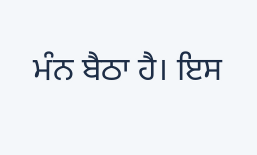ਮੰਨ ਬੈਠਾ ਹੈ। ਇਸ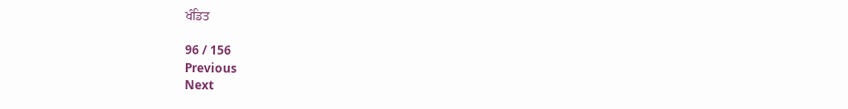ਖੰਡਿਤ

96 / 156
Previous
Next